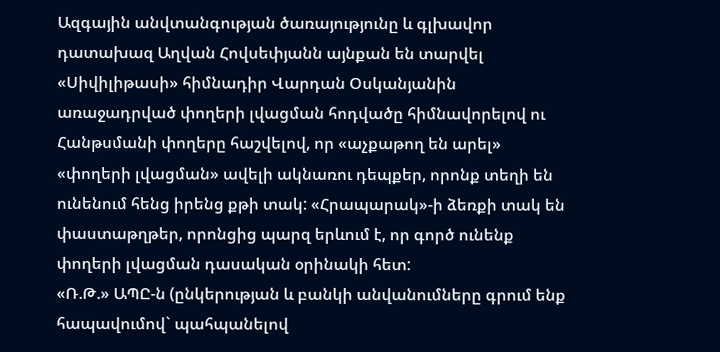Ազգային անվտանգության ծառայությունը և գլխավոր դատախազ Աղվան Հովսեփյանն այնքան են տարվել «Սիվիլիթասի» հիմնադիր Վարդան Օսկանյանին առաջադրված փողերի լվացման հոդվածը հիմնավորելով ու Հանթսմանի փողերը հաշվելով, որ «աչքաթող են արել» «փողերի լվացման» ավելի ակնառու դեպքեր, որոնք տեղի են ունենում հենց իրենց քթի տակ: «Հրապարակ»-ի ձեռքի տակ են փաստաթղթեր, որոնցից պարզ երևում է, որ գործ ունենք փողերի լվացման դասական օրինակի հետ:
«Ռ.Թ.» ԱՊԸ-ն (ընկերության և բանկի անվանումները գրում ենք հապավումով` պահպանելով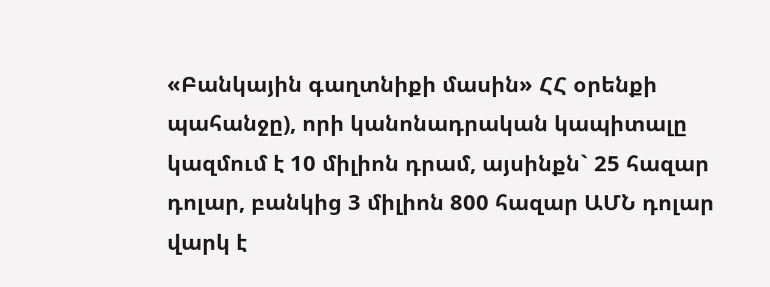«Բանկային գաղտնիքի մասին» ՀՀ օրենքի պահանջը), որի կանոնադրական կապիտալը կազմում է 10 միլիոն դրամ, այսինքն` 25 հազար դոլար, բանկից 3 միլիոն 800 հազար ԱՄՆ դոլար վարկ է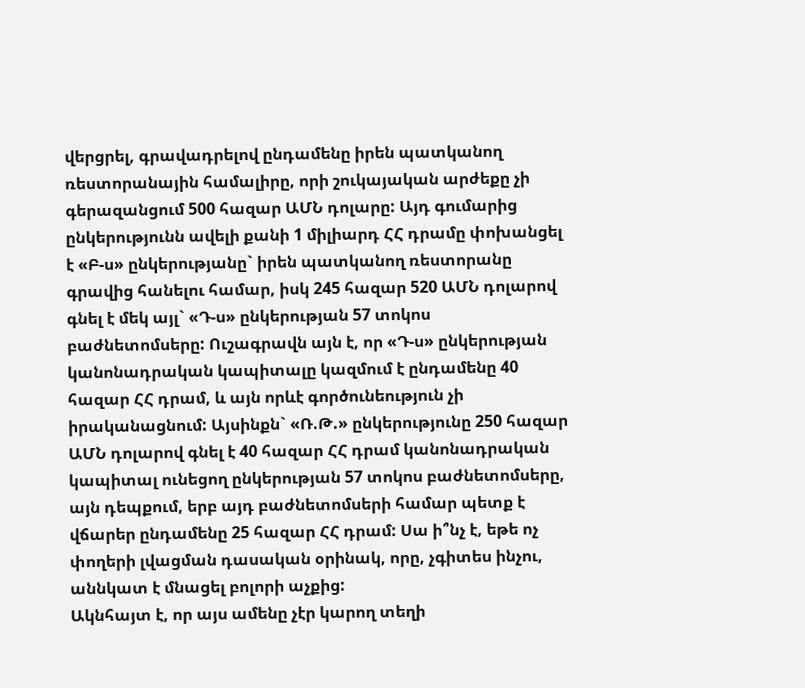վերցրել, գրավադրելով ընդամենը իրեն պատկանող ռեստորանային համալիրը, որի շուկայական արժեքը չի գերազանցում 500 հազար ԱՄՆ դոլարը: Այդ գումարից ընկերությունն ավելի քանի 1 միլիարդ ՀՀ դրամը փոխանցել է «Բ-ս» ընկերությանը` իրեն պատկանող ռեստորանը գրավից հանելու համար, իսկ 245 հազար 520 ԱՄՆ դոլարով գնել է մեկ այլ` «Դ-ս» ընկերության 57 տոկոս բաժնետոմսերը: Ուշագրավն այն է, որ «Դ-ս» ընկերության կանոնադրական կապիտալը կազմում է ընդամենը 40 հազար ՀՀ դրամ, և այն որևէ գործունեություն չի իրականացնում: Այսինքն` «Ռ.Թ.» ընկերությունը 250 հազար ԱՄՆ դոլարով գնել է 40 հազար ՀՀ դրամ կանոնադրական կապիտալ ունեցող ընկերության 57 տոկոս բաժնետոմսերը, այն դեպքում, երբ այդ բաժնետոմսերի համար պետք է վճարեր ընդամենը 25 հազար ՀՀ դրամ: Սա ի՞նչ է, եթե ոչ փողերի լվացման դասական օրինակ, որը, չգիտես ինչու, աննկատ է մնացել բոլորի աչքից:
Ակնհայտ է, որ այս ամենը չէր կարող տեղի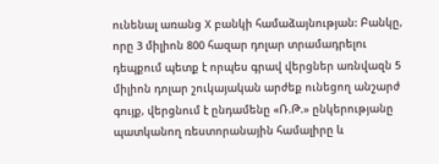ունենալ առանց X բանկի համաձայնության: Բանկը, որը 3 միլիոն 800 հազար դոլար տրամադրելու դեպքում պետք է որպես գրավ վերցներ առնվազն 5 միլիոն դոլար շուկայական արժեք ունեցող անշարժ գույք, վերցնում է ընդամենը «Ռ.Թ.» ընկերությանը պատկանող ռեստորանային համալիրը և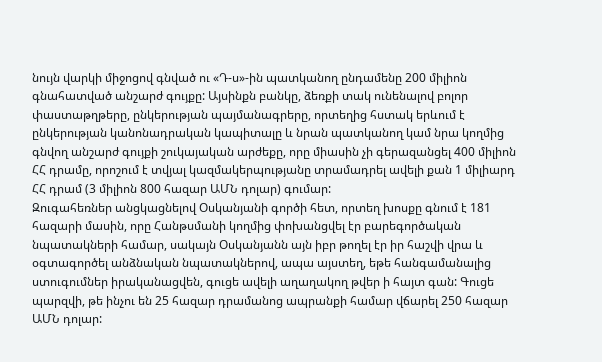նույն վարկի միջոցով գնված ու «Դ-ս»-ին պատկանող ընդամենը 200 միլիոն գնահատված անշարժ գույքը: Այսինքն բանկը, ձեռքի տակ ունենալով բոլոր փաստաթղթերը, ընկերության պայմանագրերը, որտեղից հստակ երևում է ընկերության կանոնադրական կապիտալը և նրան պատկանող կամ նրա կողմից գնվող անշարժ գույքի շուկայական արժեքը, որը միասին չի գերազանցել 400 միլիոն ՀՀ դրամը, որոշում է տվյալ կազմակերպությանը տրամադրել ավելի քան 1 միլիարդ ՀՀ դրամ (3 միլիոն 800 հազար ԱՄՆ դոլար) գումար:
Զուգահեռներ անցկացնելով Օսկանյանի գործի հետ, որտեղ խոսքը գնում է 181 հազարի մասին, որը Հանթսմանի կողմից փոխանցվել էր բարեգործական նպատակների համար, սակայն Օսկանյանն այն իբր թողել էր իր հաշվի վրա և օգտագործել անձնական նպատակներով, ապա այստեղ, եթե հանգամանալից ստուգումներ իրականացվեն, գուցե ավելի աղաղակող թվեր ի հայտ գան: Գուցե պարզվի, թե ինչու են 25 հազար դրամանոց ապրանքի համար վճարել 250 հազար ԱՄՆ դոլար: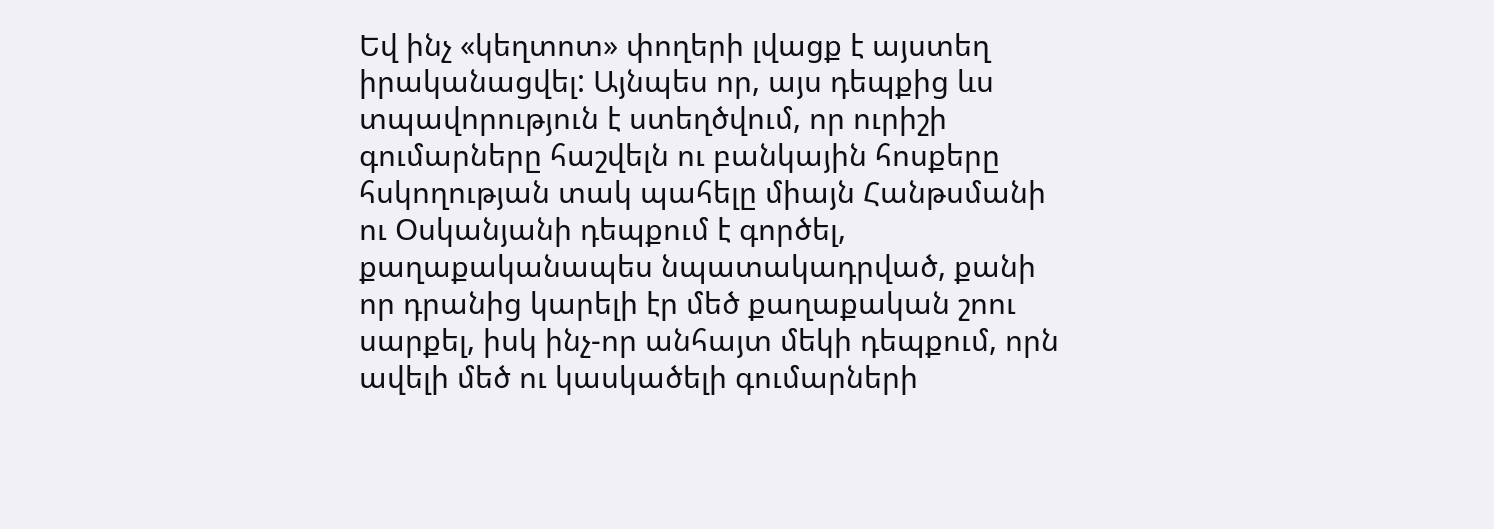Եվ ինչ «կեղտոտ» փողերի լվացք է այստեղ իրականացվել: Այնպես որ, այս դեպքից ևս տպավորություն է ստեղծվում, որ ուրիշի գումարները հաշվելն ու բանկային հոսքերը հսկողության տակ պահելը միայն Հանթսմանի ու Օսկանյանի դեպքում է գործել, քաղաքականապես նպատակադրված, քանի որ դրանից կարելի էր մեծ քաղաքական շոու սարքել, իսկ ինչ-որ անհայտ մեկի դեպքում, որն ավելի մեծ ու կասկածելի գումարների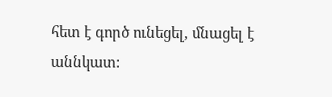հետ է գործ ունեցել, մնացել է աննկատ: